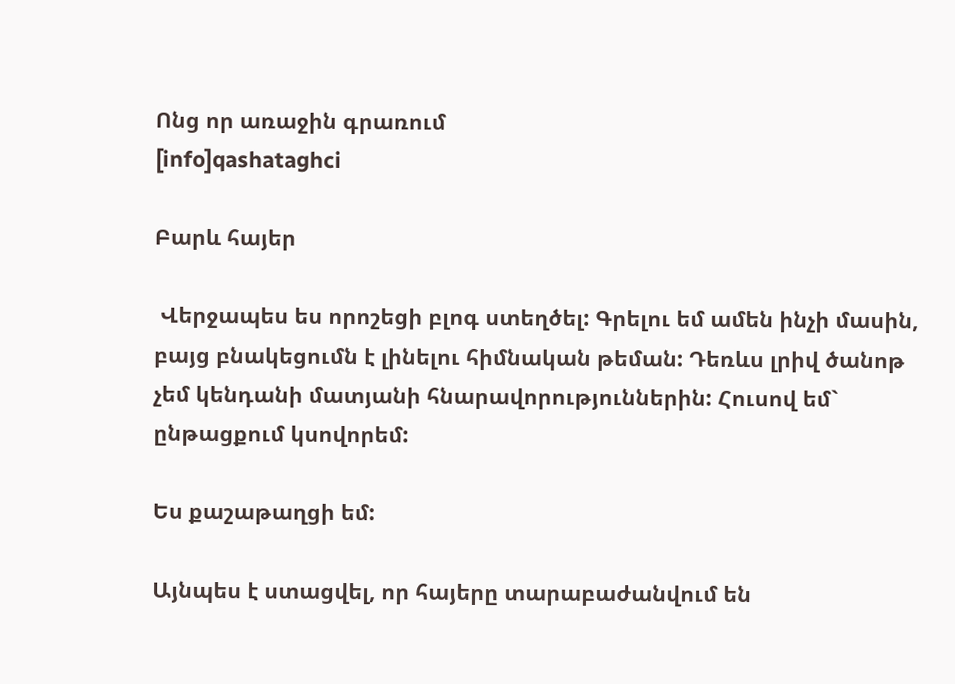Ոնց որ առաջին գրառում
[info]qashataghci

Բարև հայեր

 Վերջապես ես որոշեցի բլոգ ստեղծել: Գրելու եմ ամեն ինչի մասին, բայց բնակեցումն է լինելու հիմնական թեման: Դեռևս լրիվ ծանոթ չեմ կենդանի մատյանի հնարավորություններին: Հուսով եմ` ընթացքում կսովորեմ:

Ես քաշաթաղցի եմ:

Այնպես է ստացվել, որ հայերը տարաբաժանվում են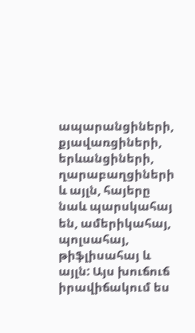ապարանցիների, քյավառցիների, երևանցիների, ղարաբաղցիների և այլն, հայերը նաև պարսկահայ են, ամերիկահայ, պոլսահայ, թիֆլիսահայ և այլն: Այս խուճուճ իրավիճակում ես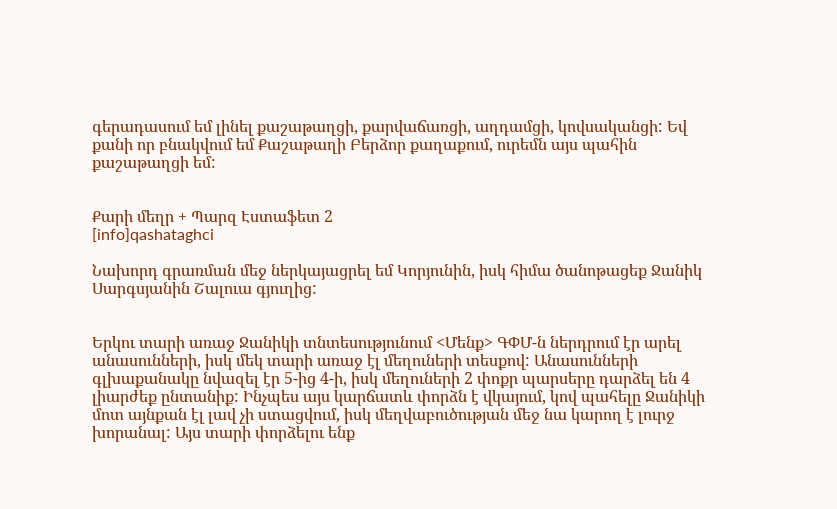գերադասում եմ լինել քաշաթաղցի, քարվաճառցի, աղդամցի, կովսականցի: Եվ քանի որ բնակվում եմ Քաշաթաղի Բերձոր քաղաքում, ուրեմն այս պահին քաշաթաղցի եմ:


Քարի մեղր + Պարզ Էստաֆետ 2
[info]qashataghci

Նախորդ գրառման մեջ ներկայացրել եմ Կորյունին, իսկ հիմա ծանոթացեք Ջանիկ Սարգսյանին Շալուա գյուղից:


Երկու տարի առաջ Ջանիկի տնտեսությունում <Մենք> ԳՓՄ-ն ներդրում էր արել անասունների, իսկ մեկ տարի առաջ էլ մեղուների տեսքով: Անասունների գլխաքանակը նվազել էր 5-ից 4-ի, իսկ մեղուների 2 փոքր պարսերը դարձել են 4 լիարժեք ընտանիք: Ինչպես այս կարճատև փորձն է վկայում, կով պահելը Ջանիկի մոտ այնքան էլ լավ չի ստացվում, իսկ մեղվաբուծության մեջ նա կարող է լուրջ խորանալ: Այս տարի փորձելու ենք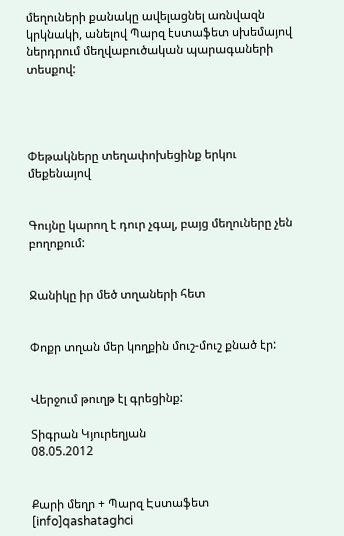մեղուների քանակը ավելացնել առնվազն կրկնակի, անելով Պարզ էստաֆետ սխեմայով ներդրում մեղվաբուծական պարագաների տեսքով:




Փեթակները տեղափոխեցինք երկու մեքենայով


Գույնը կարող է դուր չգալ, բայց մեղուները չեն բողոքում:


Ջանիկը իր մեծ տղաների հետ


Փոքր տղան մեր կողքին մուշ-մուշ քնած էր:


Վերջում թուղթ էլ գրեցինք:

Տիգրան Կյուրեղյան
08.05.2012


Քարի մեղր + Պարզ Էստաֆետ
[info]qashataghci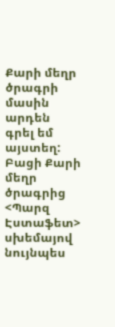Քարի մեղր ծրագրի մասին արդեն գրել եմ այստեղ: Բացի Քարի մեղր ծրագրից <Պարզ Էստաֆետ> սխեմայով նույնպես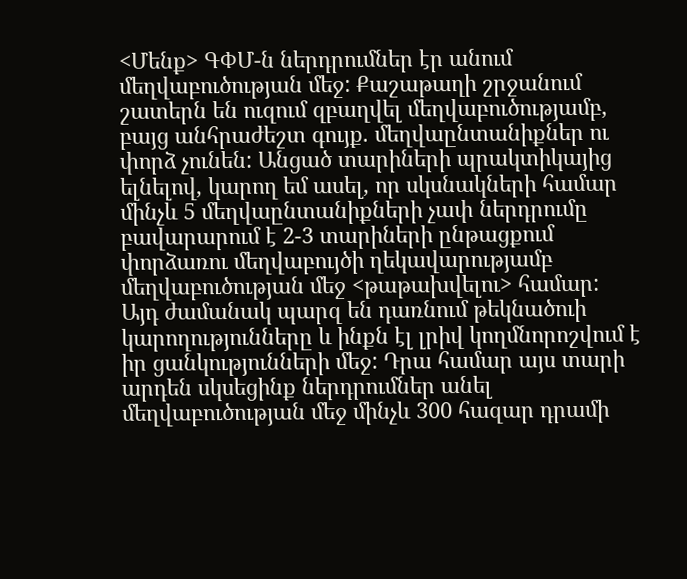<Մենք> ԳՓՄ-ն ներդրումներ էր անում մեղվաբուծության մեջ: Քաշաթաղի շրջանում շատերն են ուզում զբաղվել մեղվաբուծությամբ, բայց անհրաժեշտ գույք. մեղվաընտանիքներ ու փորձ չունեն: Անցած տարիների պրակտիկայից ելնելով, կարող եմ ասել, որ սկսնակների համար մինչև 5 մեղվաընտանիքների չափ ներդրումը բավարարում է 2-3 տարիների ընթացքում  փորձառու մեղվաբույծի ղեկավարությամբ մեղվաբուծության մեջ <թաթախվելու> համար: Այդ ժամանակ պարզ են դառնում թեկնածուի կարողությունները և ինքն էլ լրիվ կողմնորոշվում է իր ցանկությունների մեջ: Դրա համար այս տարի արդեն սկսեցինք ներդրումներ անել մեղվաբուծության մեջ մինչև 300 հազար դրամի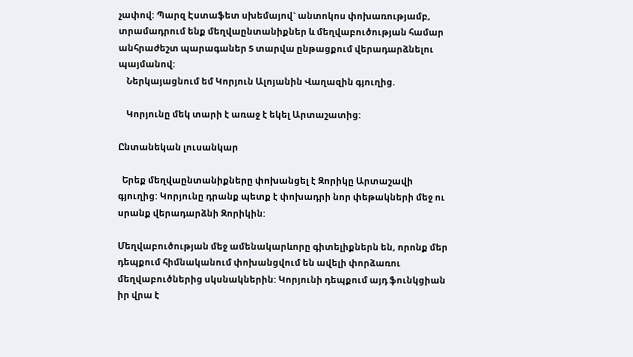չափով: Պարզ Էստաֆետ սխեմայով` անտոկոս փոխառությամբ, տրամադրում ենք մեղվաընտանիքներ և մեղվաբուծության համար անհրաժեշտ պարագաներ 5 տարվա ընթացքում վերադարձնելու պայմանով:
    Ներկայացնում եմ Կորյուն Ալոյանին Վաղազին գյուղից.

    Կորյունը մեկ տարի է առաջ է եկել Արտաշատից:

Ընտանեկան լուսանկար

  Երեք մեղվաընտանիքները փոխանցել է Զորիկը Արտաշավի գյուղից: Կորյունը դրանք պետք է փոխադրի նոր փեթակների մեջ ու սրանք վերադարձնի Զորիկին:

Մեղվաբուծության մեջ ամենակարևորը գիտելիքներն են, որոնք մեր դեպքում հիմնականում փոխանցվում են ավելի փորձառու մեղվաբուծներից սկսնակներին: Կորյունի դեպքում այդ ֆունկցիան իր վրա է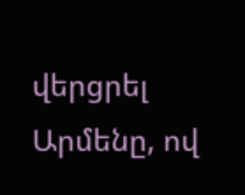վերցրել Արմենը, ով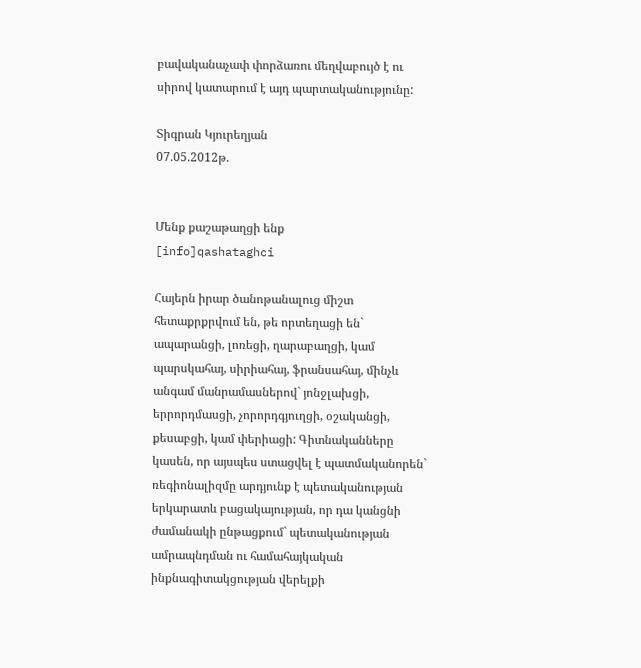բավականաչափ փորձառու մեղվաբույծ է ու սիրով կատարում է այդ պարտականությունը:

Տիգրան Կյուրեղյան
07.05.2012թ.


Մենք քաշաթաղցի ենք
[info]qashataghci

Հայերն իրար ծանոթանալուց միշտ հետաքրքրվում են, թե որտեղացի են` ապարանցի, լոռեցի, ղարաբաղցի, կամ պարսկահայ, սիրիահայ, ֆրանսահայ, մինչև անգամ մանրամասներով` յոնջլախցի, երրորդմասցի, չորորդգյուղցի, օշականցի, քեսաբցի, կամ փերիացի: Գիտնականները կասեն, որ այսպես ստացվել է պատմականորեն` ռեգիոնալիզմը արդյունք է պետականության երկարատև բացակայության, որ դա կանցնի ժամանակի ընթացքում` պետականության ամրապնդման ու համահայկական ինքնագիտակցության վերելքի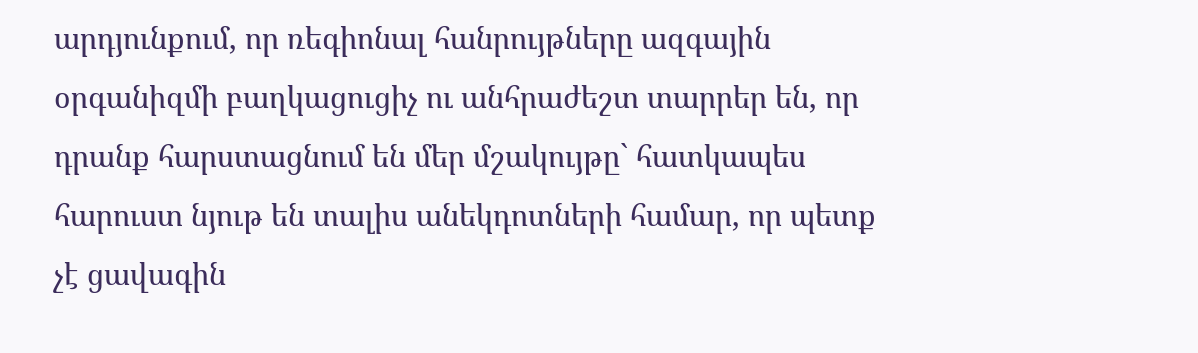արդյունքում, որ ռեգիոնալ հանրույթները ազգային օրգանիզմի բաղկացուցիչ ու անհրաժեշտ տարրեր են, որ դրանք հարստացնում են մեր մշակույթը` հատկապես հարուստ նյութ են տալիս անեկդոտների համար, որ պետք չէ ցավագին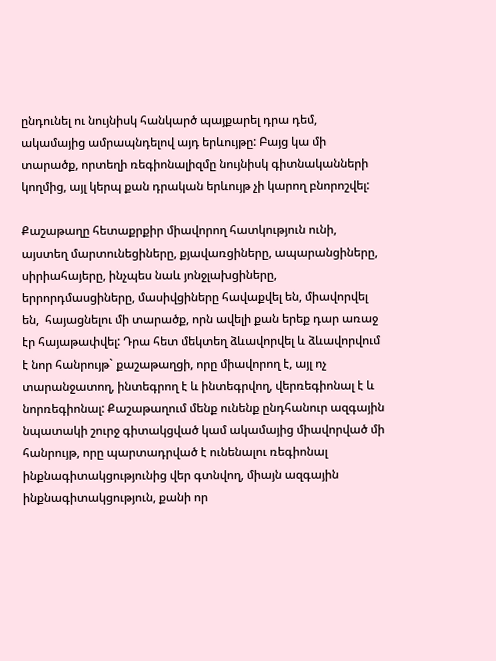ընդունել ու նույնիսկ հանկարծ պայքարել դրա դեմ, ակամայից ամրապնդելով այդ երևույթը: Բայց կա մի տարածք, որտեղի ռեգիոնալիզմը նույնիսկ գիտնականների կողմից, այլ կերպ քան դրական երևույթ չի կարող բնորոշվել:

Քաշաթաղը հետաքրքիր միավորող հատկություն ունի, այստեղ մարտունեցիները, քյավառցիները, ապարանցիները, սիրիահայերը, ինչպես նաև յոնջլախցիները, երրորդմասցիները, մասիվցիները հավաքվել են, միավորվել են,  հայացնելու մի տարածք, որն ավելի քան երեք դար առաջ էր հայաթափվել: Դրա հետ մեկտեղ ձևավորվել և ձևավորվում է նոր հանրույթ` քաշաթաղցի, որը միավորող է, այլ ոչ տարանջատող, ինտեգրող է և ինտեգրվող, վերռեգիոնալ է և նորռեգիոնալ: Քաշաթաղում մենք ունենք ընդհանուր ազգային նպատակի շուրջ գիտակցված կամ ակամայից միավորված մի հանրույթ, որը պարտադրված է ունենալու ռեգիոնալ ինքնագիտակցությունից վեր գտնվող, միայն ազգային ինքնագիտակցություն, քանի որ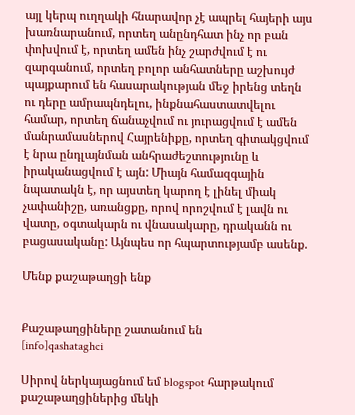այլ կերպ ուղղակի հնարավոր չէ ապրել հայերի այս խառնարանում, որտեղ անընդհատ ինչ որ բան փոխվում է, որտեղ ամեն ինչ շարժվում է ու զարգանում, որտեղ բոլոր անհատները աշխույժ պայքարում են հասարակության մեջ իրենց տեղն ու դերը ամրապնդելու, ինքնահաստատվելու համար, որտեղ ճանաչվում ու յուրացվում է ամեն մանրամասներով Հայրենիքը, որտեղ գիտակցվում է նրա ընդլայնման անհրաժեշտությունը և իրականացվում է այն: Միայն համազգային նպատակն է, որ այստեղ կարող է լինել միակ չափանիշը, առանցքը, որով որոշվում է լավն ու վատը, օգտակարն ու վնասակարը, դրականն ու բացասականը: Այնպես որ հպարտությամբ ասենք.

Մենք քաշաթաղցի ենք


Քաշաթաղցիները շատանում են
[info]qashataghci

Սիրով ներկայացնում եմ blogspot հարթակում քաշաթաղցիներից մեկի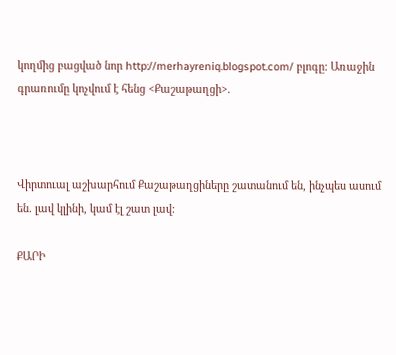կողմից բացված նոր http://merhayreniq.blogspot.com/ բլոգը: Առաջին գրառումը կոչվում է հենց <Քաշաթաղցի>.



Վիրտուալ աշխարհում Քաշաթաղցիները շատանում են, ինչպես ասում են. լավ կլինի, կամ էլ շատ լավ:

ՔԱՐԻ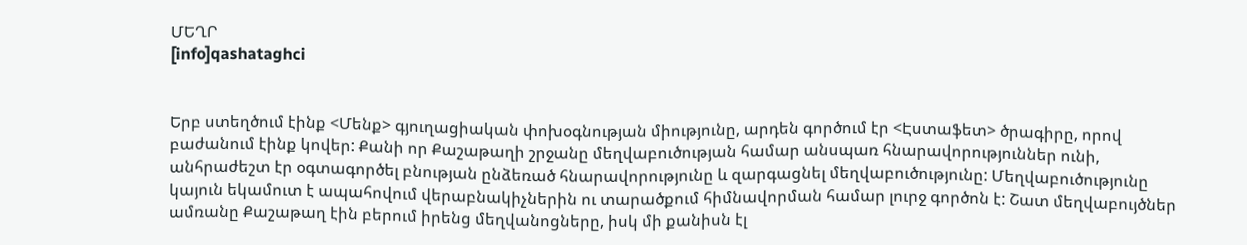ՄԵՂՐ
[info]qashataghci


Երբ ստեղծում էինք <Մենք> գյուղացիական փոխօգնության միությունը, արդեն գործում էր <Էստաֆետ> ծրագիրը, որով բաժանում էինք կովեր: Քանի որ Քաշաթաղի շրջանը մեղվաբուծության համար անսպառ հնարավորություններ ունի, անհրաժեշտ էր օգտագործել բնության ընձեռած հնարավորությունը և զարգացնել մեղվաբուծությունը: Մեղվաբուծությունը կայուն եկամուտ է ապահովում վերաբնակիչներին ու տարածքում հիմնավորման համար լուրջ գործոն է: Շատ մեղվաբույծներ ամռանը Քաշաթաղ էին բերում իրենց մեղվանոցները, իսկ մի քանիսն էլ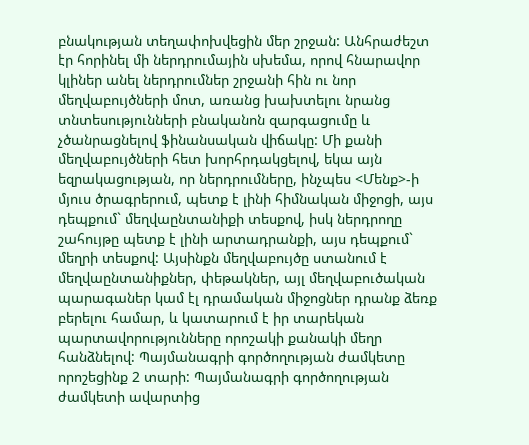բնակության տեղափոխվեցին մեր շրջան: Անհրաժեշտ էր հորինել մի ներդրումային սխեմա, որով հնարավոր կլիներ անել ներդրումներ շրջանի հին ու նոր մեղվաբույծների մոտ, առանց խախտելու նրանց տնտեսությունների բնականոն զարգացումը և չծանրացնելով ֆինանսական վիճակը: Մի քանի մեղվաբույծների հետ խորհրդակցելով, եկա այն եզրակացության, որ ներդրումները, ինչպես <Մենք>-ի մյուս ծրագրերում, պետք է լինի հիմնական միջոցի, այս դեպքում` մեղվաընտանիքի տեսքով, իսկ ներդրողը շահույթը պետք է լինի արտադրանքի, այս դեպքում` մեղրի տեսքով: Այսինքն մեղվաբույծը ստանում է մեղվաընտանիքներ, փեթակներ, այլ մեղվաբուծական պարագաներ կամ էլ դրամական միջոցներ դրանք ձեռք բերելու համար, և կատարում է իր տարեկան պարտավորությունները որոշակի քանակի մեղր հանձնելով: Պայմանագրի գործողության ժամկետը որոշեցինք 2 տարի: Պայմանագրի գործողության ժամկետի ավարտից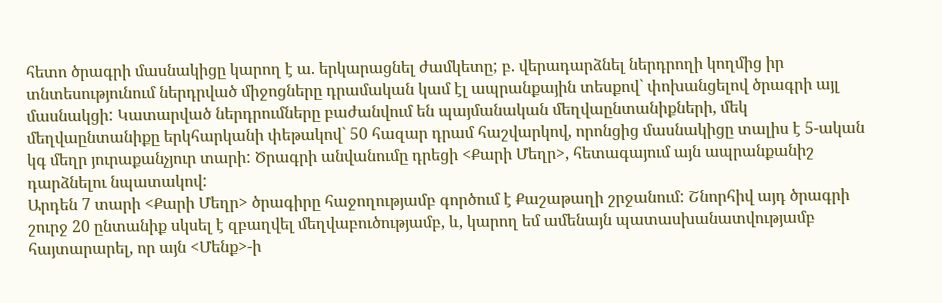հետո ծրագրի մասնակիցը կարող է ա. երկարացնել ժամկետը; բ. վերադարձնել ներդրողի կողմից իր տնտեսությունում ներդրված միջոցները դրամական կամ էլ ապրանքային տեսքով` փոխանցելով ծրագրի այլ մասնակցի: Կատարված ներդրումները բաժանվում են պայմանական մեղվաընտանիքների, մեկ մեղվաընտանիքը երկհարկանի փեթակով` 50 հազար դրամ հաշվարկով, որոնցից մասնակիցը տալիս է 5-ական կգ մեղր յուրաքանչյուր տարի: Ծրագրի անվանումը դրեցի <Քարի Մեղր>, հետագայում այն ապրանքանիշ դարձնելու նպատակով:
Արդեն 7 տարի <Քարի Մեղր> ծրագիրը հաջողությամբ գործում է Քաշաթաղի շրջանում: Շնորհիվ այդ ծրագրի շուրջ 20 ընտանիք սկսել է զբաղվել մեղվաբուծությամբ, և, կարող եմ ամենայն պատասխանատվությամբ հայտարարել, որ այն <Մենք>-ի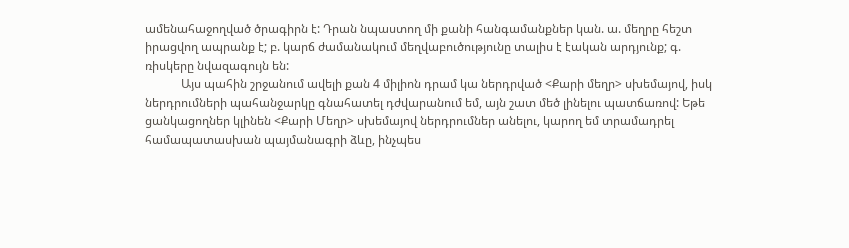ամենահաջողված ծրագիրն է: Դրան նպաստող մի քանի հանգամանքներ կան. ա. մեղրը հեշտ իրացվող ապրանք է; բ. կարճ ժամանակում մեղվաբուծությունը տալիս է էական արդյունք; գ. ռիսկերը նվազագույն են:
            Այս պահին շրջանում ավելի քան 4 միլիոն դրամ կա ներդրված <Քարի մեղր> սխեմայով, իսկ ներդրումների պահանջարկը գնահատել դժվարանում եմ, այն շատ մեծ լինելու պատճառով: Եթե ցանկացողներ կլինեն <Քարի Մեղր> սխեմայով ներդրումներ անելու, կարող եմ տրամադրել համապատասխան պայմանագրի ձևը, ինչպես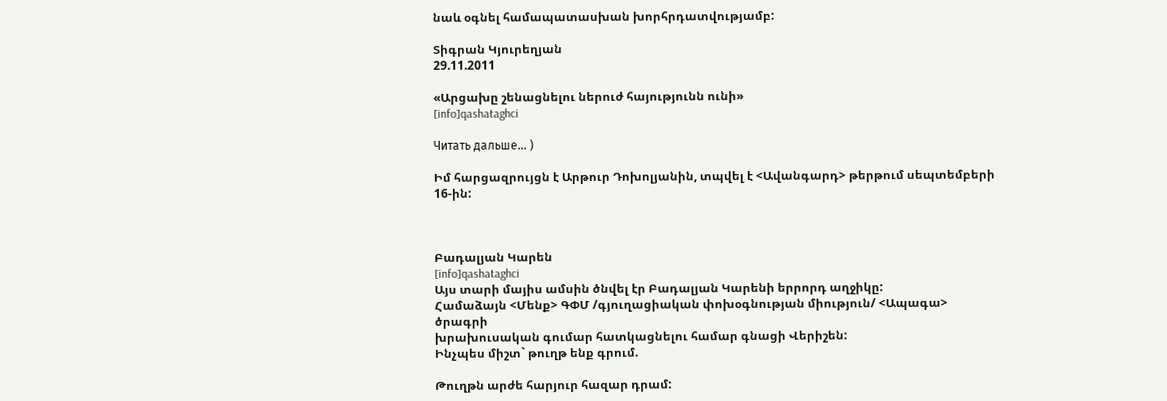նաև օգնել համապատասխան խորհրդատվությամբ:

Տիգրան Կյուրեղյան
29.11.2011

«Արցախը շենացնելու ներուժ հայությունն ունի»
[info]qashataghci

Читать дальше... )

Իմ հարցազրույցն է Արթուր Դոխոլյանին, տպվել է <Ավանգարդ> թերթում սեպտեմբերի 16-ին:



Բադալյան Կարեն
[info]qashataghci
Այս տարի մայիս ամսին ծնվել էր Բադալյան Կարենի երրորդ աղջիկը:
Համաձայն <Մենք> ԳՓՄ /գյուղացիական փոխօգնության միություն/ <Ապագա> ծրագրի
խրախուսական գումար հատկացնելու համար գնացի Վերիշեն:
Ինչպես միշտ` թուղթ ենք գրում.

Թուղթն արժե հարյուր հազար դրամ: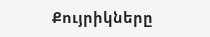Քույրիկները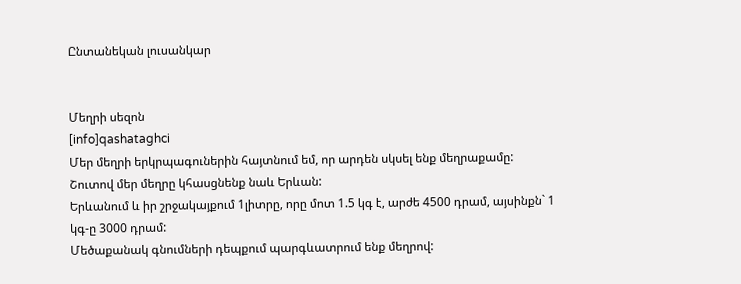Ընտանեկան լուսանկար


Մեղրի սեզոն
[info]qashataghci
Մեր մեղրի երկրպագուներին հայտնում եմ, որ արդեն սկսել ենք մեղրաքամը:
Շուտով մեր մեղրը կհասցնենք նաև Երևան:
Երևանում և իր շրջակայքում 1լիտրը, որը մոտ 1.5 կգ է, արժե 4500 դրամ, այսինքն` 1 կգ-ը 3000 դրամ:
Մեծաքանակ գնումների դեպքում պարգևատրում ենք մեղրով: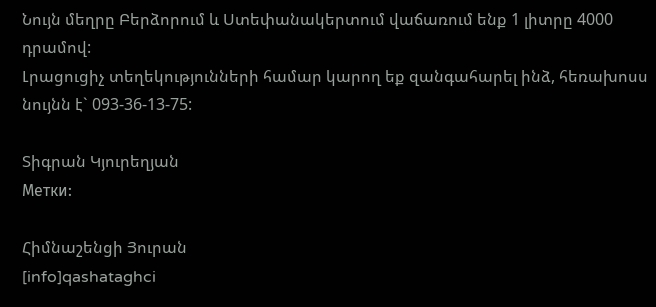Նույն մեղրը Բերձորում և Ստեփանակերտում վաճառում ենք 1 լիտրը 4000 դրամով:
Լրացուցիչ տեղեկությունների համար կարող եք զանգահարել ինձ, հեռախոսս նույնն է` 093-36-13-75:

Տիգրան Կյուրեղյան
Метки:

Հիմնաշենցի Յուրան
[info]qashataghci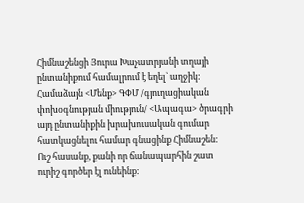Հիմնաշենցի Յուրա Խաչատրյանի տղայի ընտանիքում համալրում է եղել` աղջիկ:
Համաձայն <Մենք> ԳՓՄ /գյուղացիական փոխօգնության միություն/ <Ապագա> ծրագրի
այդ ընտանիքին խրախուսական գումար հատկացնելու համար գնացինք Հիմնաշեն:
Ուշ հասանք, քանի որ ճանապարհին շատ ուրիշ գործեր էլ ունեինք: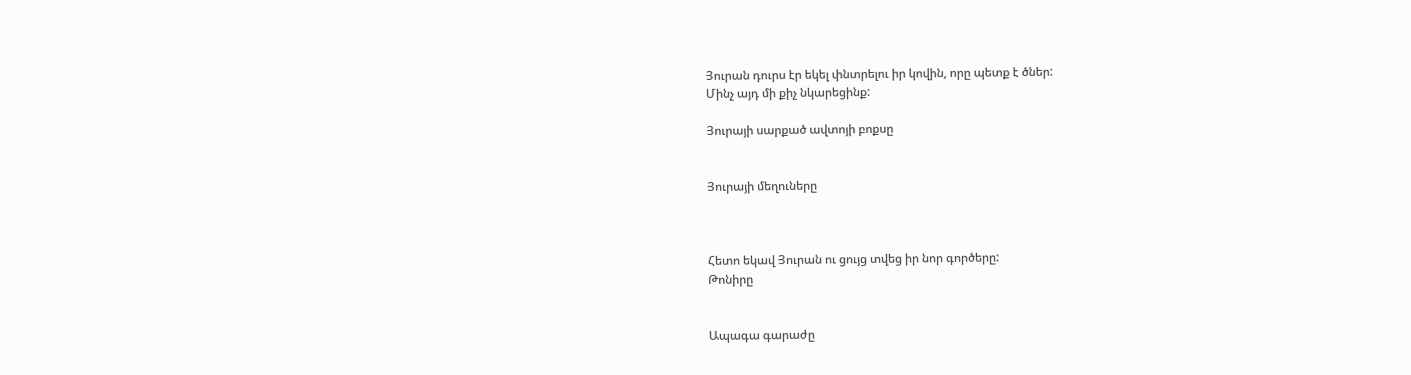Յուրան դուրս էր եկել փնտրելու իր կովին, որը պետք է ծներ:
Մինչ այդ մի քիչ նկարեցինք:

Յուրայի սարքած ավտոյի բոքսը


Յուրայի մեղուները



Հետո եկավ Յուրան ու ցույց տվեց իր նոր գործերը:
Թոնիրը


Ապագա գարաժը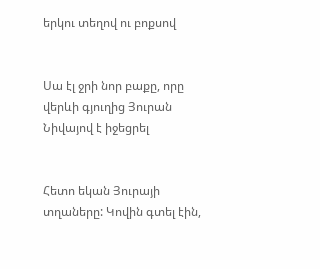երկու տեղով ու բոքսով


Սա էլ ջրի նոր բաքը, որը վերևի գյուղից Յուրան Նիվայով է իջեցրել


Հետո եկան Յուրայի տղաները: Կովին գտել էին,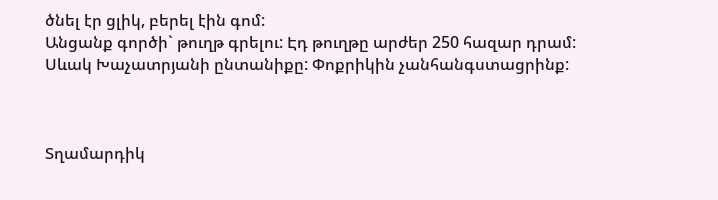ծնել էր ցլիկ, բերել էին գոմ:
Անցանք գործի` թուղթ գրելու: Էդ թուղթը արժեր 250 հազար դրամ:
Սևակ Խաչատրյանի ընտանիքը: Փոքրիկին չանհանգստացրինք:



Տղամարդիկ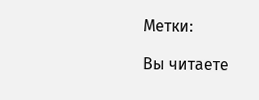Метки:

Вы читаете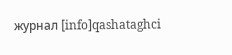журнал [info]qashataghci